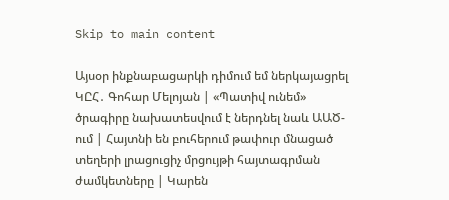Skip to main content

Այսօր ինքնաբացարկի դիմում եմ ներկայացրել ԿԸՀ․ Գոհար Մելոյան | «Պատիվ ունեմ» ծրագիրը նախատեսվում է ներդնել նաև ԱԱԾ-ում | Հայտնի են բուհերում թափուր մնացած տեղերի լրացուցիչ մրցույթի հայտագրման ժամկետները | Կարեն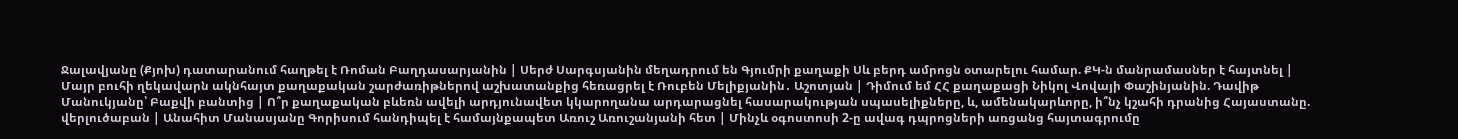Ջալավյանը (Քյոխ) դատարանում հաղթել է Ռոման Բաղդասարյանին | Սերժ Սարգսյանին մեղադրում են Գյումրի քաղաքի Սև բերդ ամրոցն օտարելու համար. ՔԿ-ն մանրամասներ է հայտնել | Մայր բուհի ղեկավարն ակնհայտ քաղաքական շարժառիթներով աշխատանքից հեռացրել է Ռուբեն Մելիքյանին․ Աշոտյան | Դիմում եմ ՀՀ քաղաքացի Նիկոլ Վովայի Փաշինյանին. Դավիթ Մանուկյանը՝ Բաքվի բանտից | Ո՞ր քաղաքական բևեռն ավելի արդյունավետ կկարողանա արդարացնել հասարակության սպասելիքները, և, ամենակարևորը, ի՞նչ կշահի դրանից Հայաստանը. վերլուծաբան | Անահիտ Մանասյանը Գորիսում հանդիպել է համայնքապետ Առուշ Առուշանյանի հետ | Մինչև օգոստոսի 2-ը ավագ դպրոցների առցանց հայտագրումը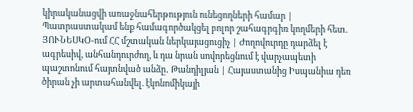կիրականացվի առաջնահերթություն ունեցողների համար | Պատրաստակամ ենք համագործակցել բոլոր շահագրգիռ կողմերի հետ. ՅՈՒՆԵՍԿՕ-ում ՀՀ մշտական ներկայացուցիչ | Ժողովուրդը դարձել է ագրեսիվ, անհանդուրժող, և դա նրան սովորեցնում է վարչապետի պաշտոնում հայտնված անձը․ Թանդիլյան | Հայաստանից Իսպանիա դեռ ծիրան չի արտահանվել. էկոնոմիկայի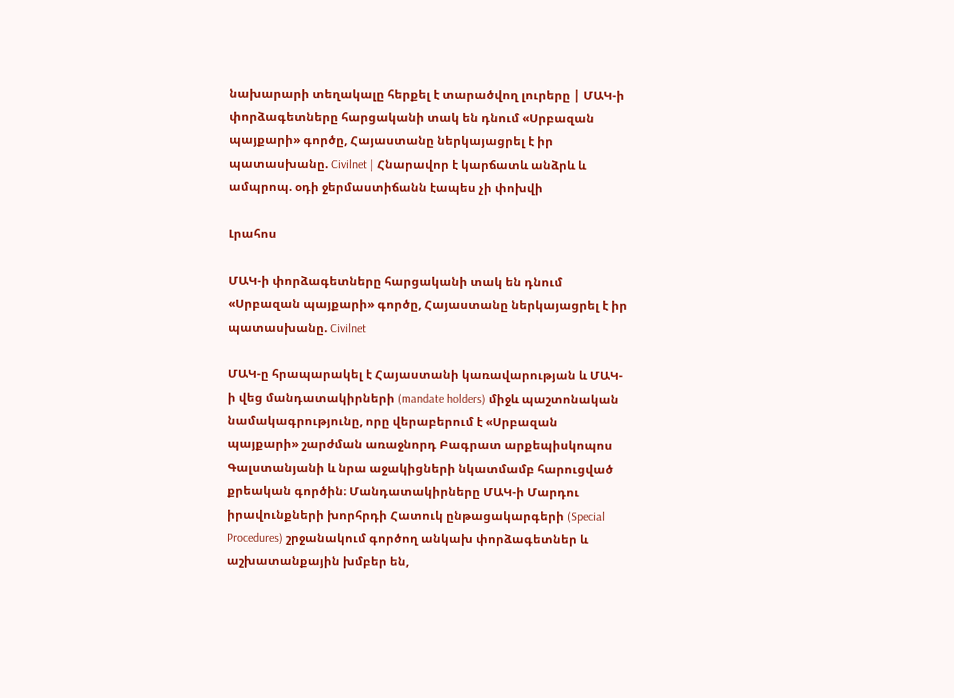նախարարի տեղակալը հերքել է տարածվող լուրերը | ՄԱԿ-ի փորձագետները հարցականի տակ են դնում «Սրբազան պայքարի» գործը, Հայաստանը ներկայացրել է իր պատասխանը. Civilnet | Հնարավոր է կարճատև անձրև և ամպրոպ. օդի ջերմաստիճանն էապես չի փոխվի

Լրահոս

ՄԱԿ-ի փորձագետները հարցականի տակ են դնում «Սրբազան պայքարի» գործը, Հայաստանը ներկայացրել է իր պատասխանը. Civilnet

ՄԱԿ-ը հրապարակել է Հայաստանի կառավարության և ՄԱԿ-ի վեց մանդատակիրների (mandate holders) միջև պաշտոնական նամակագրությունը, որը վերաբերում է «Սրբազան պայքարի» շարժման առաջնորդ Բագրատ արքեպիսկոպոս Գալստանյանի և նրա աջակիցների նկատմամբ հարուցված քրեական գործին։ Մանդատակիրները ՄԱԿ-ի Մարդու իրավունքների խորհրդի Հատուկ ընթացակարգերի (Special Procedures) շրջանակում գործող անկախ փորձագետներ և աշխատանքային խմբեր են,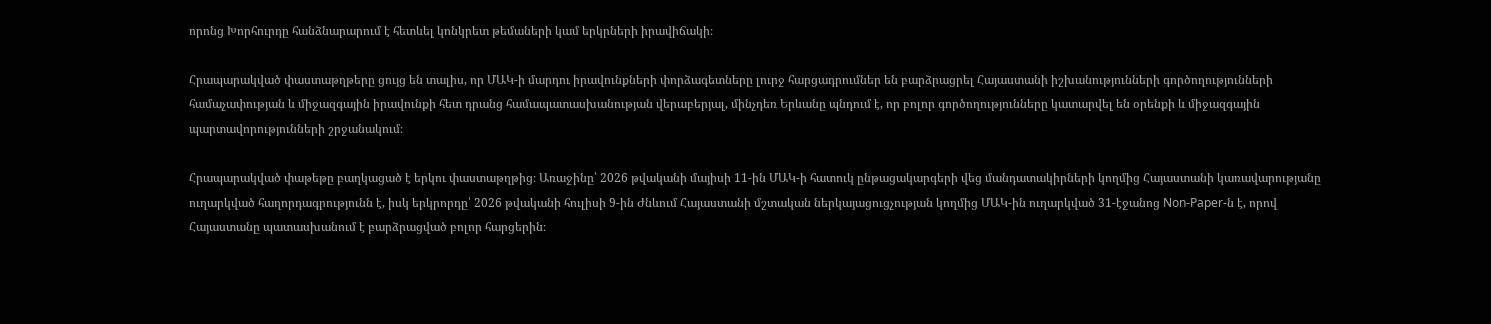որոնց Խորհուրդը հանձնարարում է հետևել կոնկրետ թեմաների կամ երկրների իրավիճակի։

Հրապարակված փաստաթղթերը ցույց են տալիս, որ ՄԱԿ-ի մարդու իրավունքների փորձագետները լուրջ հարցադրումներ են բարձրացրել Հայաստանի իշխանությունների գործողությունների համաչափության և միջազգային իրավունքի հետ դրանց համապատասխանության վերաբերյալ, մինչդեռ Երևանը պնդում է, որ բոլոր գործողությունները կատարվել են օրենքի և միջազգային պարտավորությունների շրջանակում։

Հրապարակված փաթեթը բաղկացած է երկու փաստաթղթից։ Առաջինը՝ 2026 թվականի մայիսի 11-ին ՄԱԿ-ի հատուկ ընթացակարգերի վեց մանդատակիրների կողմից Հայաստանի կառավարությանը ուղարկված հաղորդագրությունն է, իսկ երկրորդը՝ 2026 թվականի հուլիսի 9-ին Ժնևում Հայաստանի մշտական ներկայացուցչության կողմից ՄԱԿ-ին ուղարկված 31-էջանոց Non-Paper-ն է, որով Հայաստանը պատասխանում է բարձրացված բոլոր հարցերին։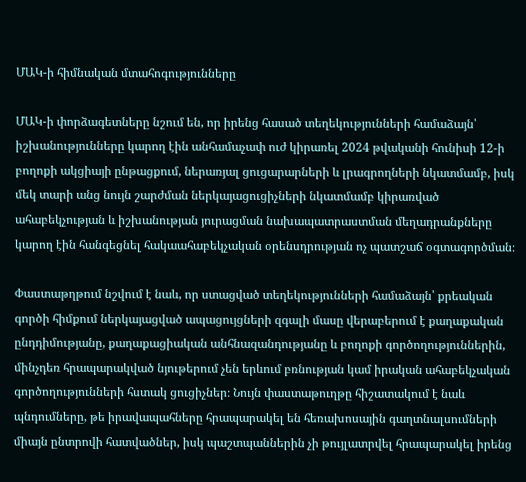ՄԱԿ-ի հիմնական մտահոգությունները

ՄԱԿ-ի փորձագետները նշում են, որ իրենց հասած տեղեկությունների համաձայն՝ իշխանությունները կարող էին անհամաչափ ուժ կիրառել 2024 թվականի հունիսի 12-ի բողոքի ակցիայի ընթացքում, ներառյալ ցուցարարների և լրագրողների նկատմամբ, իսկ մեկ տարի անց նույն շարժման ներկայացուցիչների նկատմամբ կիրառված ահաբեկչության և իշխանության յուրացման նախապատրաստման մեղադրանքները կարող էին հանգեցնել հակաահաբեկչական օրենսդրության ոչ պատշաճ օգտագործման։

Փաստաթղթում նշվում է նաև, որ ստացված տեղեկությունների համաձայն՝ քրեական գործի հիմքում ներկայացված ապացույցների զգալի մասը վերաբերում է քաղաքական ընդդիմությանը, քաղաքացիական անհնազանդությանը և բողոքի գործողություններին, մինչդեռ հրապարակված նյութերում չեն երևում բռնության կամ իրական ահաբեկչական գործողությունների հստակ ցուցիչներ։ Նույն փաստաթուղթը հիշատակում է նաև պնդումները, թե իրավապահները հրապարակել են հեռախոսային գաղտնալսումների միայն ընտրովի հատվածներ, իսկ պաշտպաններին չի թույլատրվել հրապարակել իրենց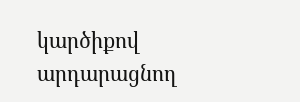կարծիքով արդարացնող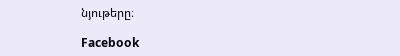նյութերը։

Facebook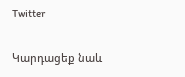Twitter

Կարդացեք նաև